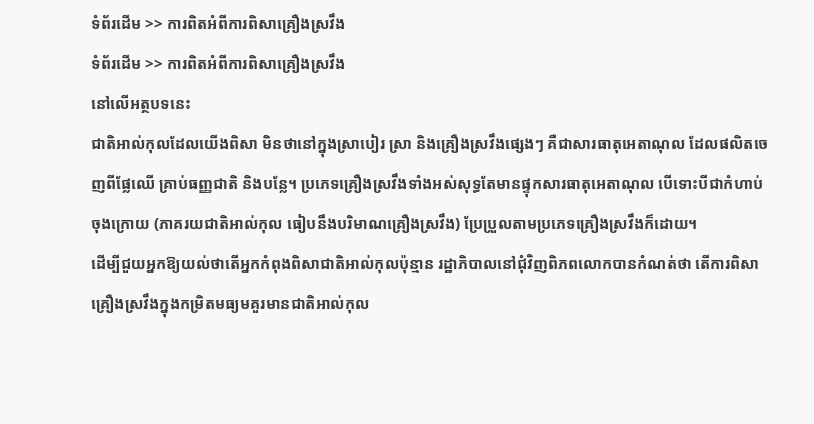ទំព័រដើម >> ការពិតអំពីការពិសាគ្រឿងស្រវឹង
ទំព័រដើម >> ការពិតអំពីការពិសាគ្រឿងស្រវឹង
នៅលើអត្ថបទនេះ
ជាតិអាល់កុលដែលយើងពិសា មិនថានៅក្នុងស្រាបៀរ ស្រា និងគ្រឿងស្រវឹងផ្សេងៗ គឺជាសារធាតុអេតាណុល ដែលផលិតចេញពីផ្លែឈើ គ្រាប់ធញ្ញជាតិ និងបន្លែ។ ប្រភេទគ្រឿងស្រវឹងទាំងអស់សុទ្ធតែមានផ្ទុកសារធាតុអេតាណុល បើទោះបីជាកំហាប់ចុងក្រោយ (ភាគរយជាតិអាល់កុល ធៀបនឹងបរិមាណគ្រឿងស្រវឹង) ប្រែប្រួលតាមប្រភេទគ្រឿងស្រវឹងក៏ដោយ។
ដើម្បីជួយអ្នកឱ្យយល់ថាតើអ្នកកំពុងពិសាជាតិអាល់កុលប៉ុន្មាន រដ្ឋាភិបាលនៅជុំវិញពិភពលោកបានកំណត់ថា តើការពិសាគ្រឿងស្រវឹងក្នុងកម្រិតមធ្យមគួរមានជាតិអាល់កុល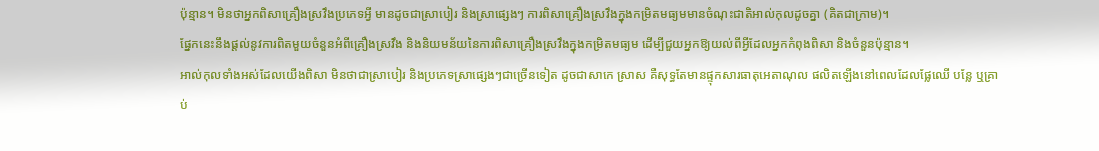ប៉ុន្មាន។ មិនថាអ្នកពិសាគ្រឿងស្រវឹងប្រភេទអ្វី មានដូចជាស្រាបៀរ និងស្រាផ្សេងៗ ការពិសាគ្រឿងស្រវឹងក្នុងកម្រិតមធ្យមមានចំណុះជាតិអាល់កុលដូចគ្នា (គិតជាក្រាម)។
ផ្នែកនេះនឹងផ្តល់នូវការពិតមួយចំនួនអំពីគ្រឿងស្រវឹង និងនិយមន័យនៃការពិសាគ្រឿងស្រវឹងក្នុងកម្រិតមធ្យម ដើម្បីជួយអ្នកឱ្យយល់ពីអ្វីដែលអ្នកកំពុងពិសា និងចំនួនប៉ុន្មាន។
អាល់កុលទាំងអស់ដែលយើងពិសា មិនថាជាស្រាបៀរ និងប្រភេទស្រាផ្សេងៗជាច្រើនទៀត ដូចជាសាកេ ស្រាស គឺសុទ្ធតែមានផ្ទុកសារធាតុអេតាណុល ផលិតឡើងនៅពេលដែលផ្លែឈើ បន្លែ ឬគ្រាប់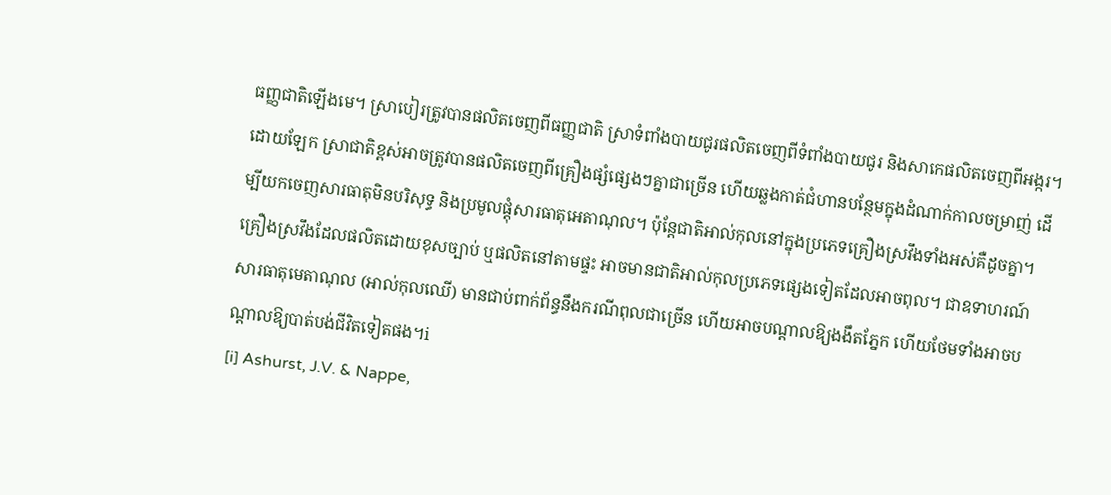ធញ្ញជាតិឡើងមេ។ ស្រាបៀរត្រូវបានផលិតចេញពីធញ្ញជាតិ ស្រាទំពាំងបាយជូរផលិតចេញពីទំពាំងបាយជូរ និងសាកេផលិតចេញពីអង្ករ។ ដោយឡែក ស្រាជាតិខ្ពស់អាចត្រូវបានផលិតចេញពីគ្រឿងផ្សំផ្សេងៗគ្នាជាច្រើន ហើយឆ្លងកាត់ជំហានបន្ថែមក្នុងដំណាក់កាលចម្រាញ់ ដើម្បីយកចេញសារធាតុមិនបរិសុទ្ធ និងប្រមូលផ្តុំសារធាតុអេតាណុល។ ប៉ុន្តែជាតិអាល់កុលនៅក្នុងប្រភេទគ្រឿងស្រវឹងទាំងអស់គឺដូចគ្នា។
គ្រឿងស្រវឹងដែលផលិតដោយខុសច្បាប់ ឬផលិតនៅតាមផ្ទះ អាចមានជាតិអាល់កុលប្រភេទផ្សេងទៀតដែលអាចពុល។ ជាឧទាហរណ៍ សារធាតុមេតាណុល (អាល់កុលឈើ) មានជាប់ពាក់ព័ន្ធនឹងករណីពុលជាច្រើន ហើយអាចបណ្តាលឱ្យងងឹតភ្នែក ហើយថែមទាំងអាចបណ្តាលឱ្យបាត់បង់ជីវិតទៀតផង។i
[i] Ashurst, J.V. & Nappe,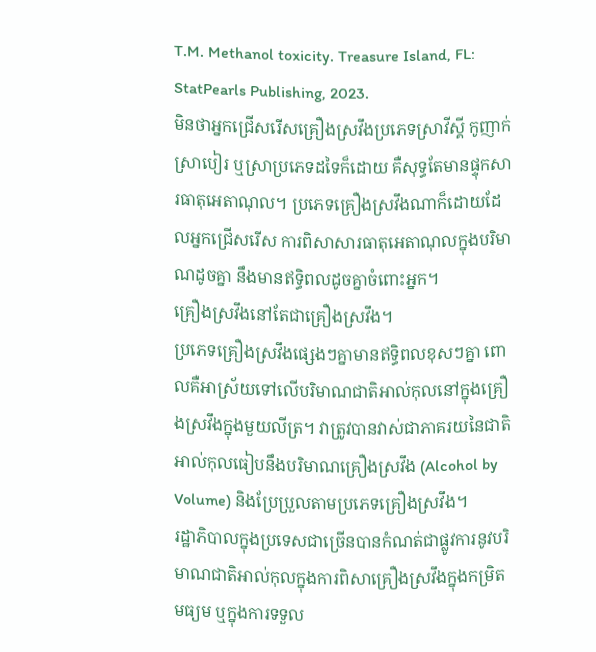T.M. Methanol toxicity. Treasure Island, FL: StatPearls Publishing, 2023.
មិនថាអ្នកជ្រើសរើសគ្រឿងស្រវឹងប្រភេទស្រាវីស្គី កូញាក់ ស្រាបៀរ ឬស្រាប្រភេទដទៃក៏ដោយ គឺសុទ្ធតែមានផ្ទុកសារធាតុអេតាណុល។ ប្រភេទគ្រឿងស្រវឹងណាក៏ដោយដែលអ្នកជ្រើសរើស ការពិសាសារធាតុអេតាណុលក្នុងបរិមាណដូចគ្នា នឹងមានឥទ្ធិពលដូចគ្នាចំពោះអ្នក។
គ្រឿងស្រវឹងនៅតែជាគ្រឿងស្រវឹង។
ប្រភេទគ្រឿងស្រវឹងផ្សេងៗគ្នាមានឥទ្ធិពលខុសៗគ្នា ពោលគឺអាស្រ័យទៅលើបរិមាណជាតិអាល់កុលនៅក្នុងគ្រឿងស្រវឹងក្នុងមួយលីត្រ។ វាត្រូវបានវាស់ជាភាគរយនៃជាតិអាល់កុលធៀបនឹងបរិមាណគ្រឿងស្រវឹង (Alcohol by Volume) និងប្រែប្រួលតាមប្រភេទគ្រឿងស្រវឹង។
រដ្ឋាភិបាលក្នុងប្រទេសជាច្រើនបានកំណត់ជាផ្លូវការនូវបរិមាណជាតិអាល់កុលក្នុងការពិសាគ្រឿងស្រវឹងក្នុងកម្រិតមធ្យម ឬក្នុងការទទួល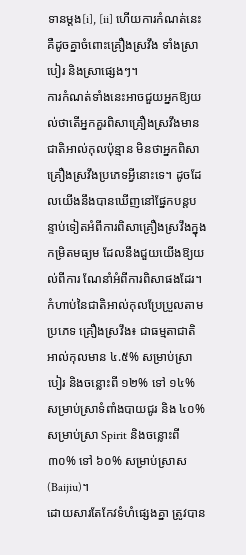ទានម្ដង[i], [ii] ហើយការកំណត់នេះគឺដូចគ្នាចំពោះគ្រឿងស្រវឹង ទាំងស្រាបៀរ និងស្រាផ្សេងៗ។
ការកំណត់ទាំងនេះអាចជួយអ្នកឱ្យយល់ថាតើអ្នកគួរពិសាគ្រឿងស្រវឹងមានជាតិអាល់កុលប៉ុន្មាន មិនថាអ្នកពិសាគ្រឿងស្រវឹងប្រភេទអ្វីនោះទេ។ ដូចដែលយើងនឹងបានឃើញនៅផ្នែកបន្តបន្ទាប់ទៀតអំពីការពិសាគ្រឿងស្រវឹងក្នុងកម្រិតមធ្យម ដែលនឹងជួយយើងឱ្យយល់ពីការ ណែនាំអំពីការពិសាផងដែរ។
កំហាប់នៃជាតិអាល់កុលប្រែប្រួលតាមប្រភេទ គ្រឿងស្រវឹង៖ ជាធម្មតាជាតិអាល់កុលមាន ៤.៥% សម្រាប់ស្រាបៀរ និងចន្លោះពី ១២% ទៅ ១៤% សម្រាប់ស្រាទំពាំងបាយជូរ និង ៤០% សម្រាប់ស្រា Spirit និងចន្លោះពី ៣០% ទៅ ៦០% សម្រាប់ស្រាស (Baijiu)។
ដោយសារតែកែវទំហំផ្សេងគ្នា ត្រូវបាន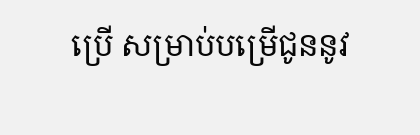ប្រើ សម្រាប់បម្រើជូននូវ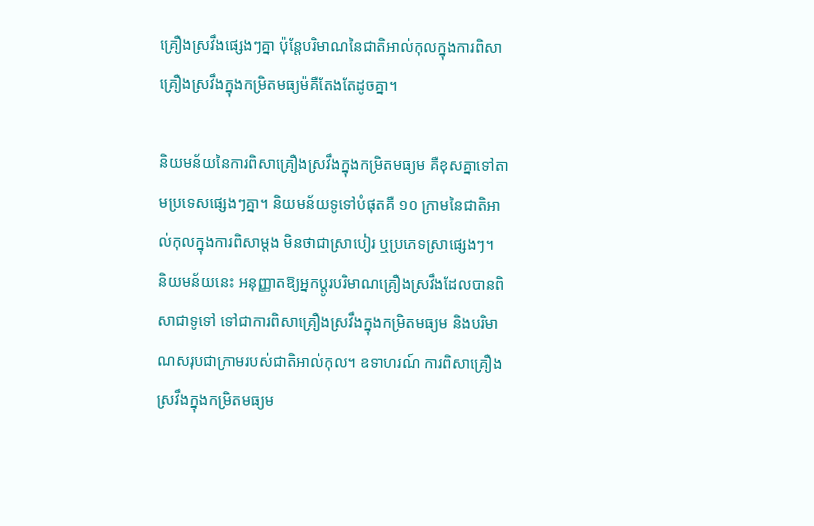គ្រឿងស្រវឹងផ្សេងៗគ្នា ប៉ុន្តែបរិមាណនៃជាតិអាល់កុលក្នុងការពិសា គ្រឿងស្រវឹងក្នុងកម្រិតមធ្យម៉គឺតែងតែដូចគ្នា។

និយមន័យនៃការពិសាគ្រឿងស្រវឹងក្នុងកម្រិតមធ្យម គឺខុសគ្នាទៅតាមប្រទេសផ្សេងៗគ្នា។ និយមន័យទូទៅបំផុតគឺ ១០ ក្រាមនៃជាតិអាល់កុលក្នុងការពិសាម្ដង មិនថាជាស្រាបៀរ ឬប្រភេទស្រាផ្សេងៗ។
និយមន័យនេះ អនុញ្ញាតឱ្យអ្នកប្តូរបរិមាណគ្រឿងស្រវឹងដែលបានពិសាជាទូទៅ ទៅជាការពិសាគ្រឿងស្រវឹងក្នុងកម្រិតមធ្យម និងបរិមាណសរុបជាក្រាមរបស់ជាតិអាល់កុល។ ឧទាហរណ៍ ការពិសាគ្រឿងស្រវឹងក្នុងកម្រិតមធ្យម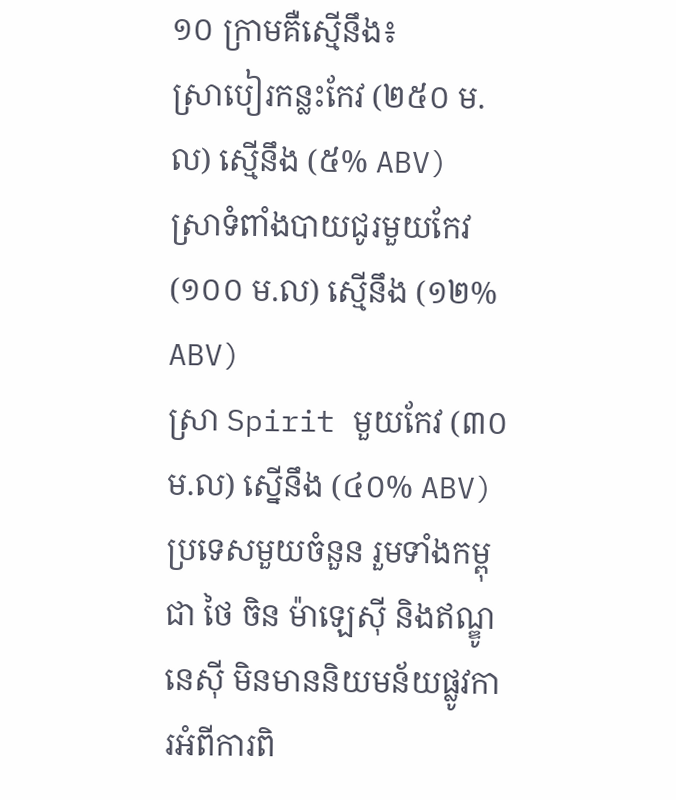១០ ក្រាមគឺស្មើនឹង៖
ស្រាបៀរកន្លះកែវ (២៥០ ម.ល) ស្មើនឹង (៥% ABV)
ស្រាទំពាំងបាយជូរមួយកែវ (១០០ ម.ល) ស្មើនឹង (១២% ABV)
ស្រា Spirit មួយកែវ (៣០ ម.ល) ស្នើនឹង (៤០% ABV)
ប្រទេសមួយចំនួន រួមទាំងកម្ពុជា ថៃ ចិន ម៉ាឡេស៊ី និងឥណ្ឌូនេស៊ី មិនមាននិយមន័យផ្លូវការអំពីការពិ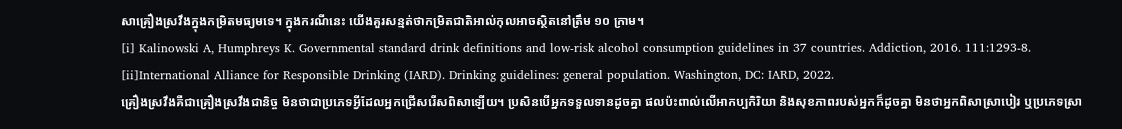សាគ្រឿងស្រវឹងក្នុងកម្រិតមធ្យមទេ។ ក្នុងករណីនេះ យើងគួរសន្មត់ថាកម្រិតជាតិអាល់កុលអាចស្ថិតនៅត្រឹម ១០ ក្រាម។
[i] Kalinowski A, Humphreys K. Governmental standard drink definitions and low-risk alcohol consumption guidelines in 37 countries. Addiction, 2016. 111:1293-8.
[ii]International Alliance for Responsible Drinking (IARD). Drinking guidelines: general population. Washington, DC: IARD, 2022.
គ្រឿងស្រវឹងគឺជាគ្រឿងស្រវឹងជានិច្ច មិនថាជាប្រភេទអ្វីដែលអ្នកជ្រើសរើសពិសាឡើយ។ ប្រសិនបើអ្នកទទួលទានដូចគ្នា ផលប៉ះពាល់លើអាកប្បកិរិយា និងសុខភាពរបស់អ្នកក៏ដូចគ្នា មិនថាអ្នកពិសាស្រាបៀរ ឬប្រភេទស្រា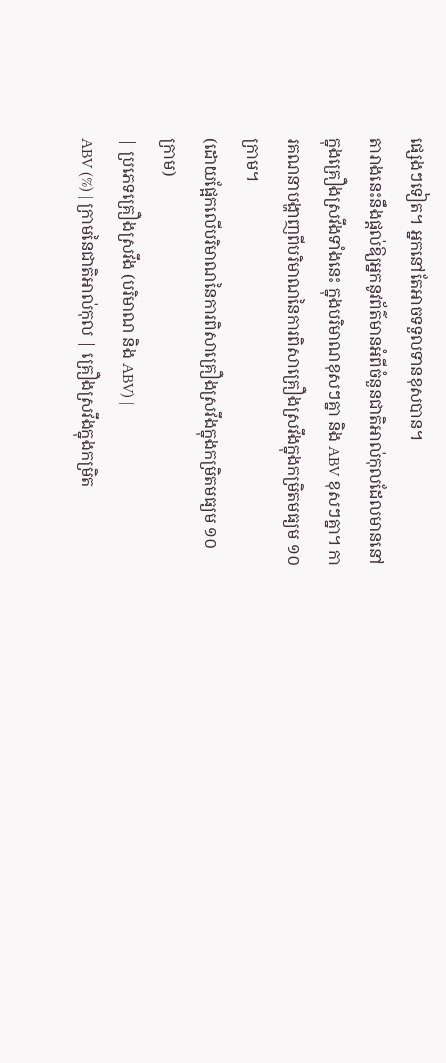ផ្សេងៗទៀត។ អ្នកនៅតែអាចទទួលទានខុសបាន។
តារាងនេះនឹងផ្តល់ឱ្យអ្នកនូវព័ត៌មានអំពីចំនួនជាតិអាល់កុលដែលមាននៅក្នុងគ្រឿងស្រវឹងទាំងនេះ ក្នុងបរិមាណខុសៗគ្នា និង ABV ខុសៗគ្នា។ ការគណនាបង្ហាញពីបរិមាណនៃការពិសាគ្រឿងស្រវឹងក្នុងកម្រិតមធ្យម ១០ ក្រាម។
(ដោយផ្អែកលើបរិមាណនៃការពិសាគ្រឿងស្រវឹងក្នុងកម្រិតមធ្យម ១០ ក្រាម)
| ប្រភេទគ្រឿងស្រវឹង (បរិមាណ និង ABV) |
ABV (%) | ក្រាមនៃជាតិអាល់កុល | គ្រឿងស្រវឹងក្នុងកម្រិត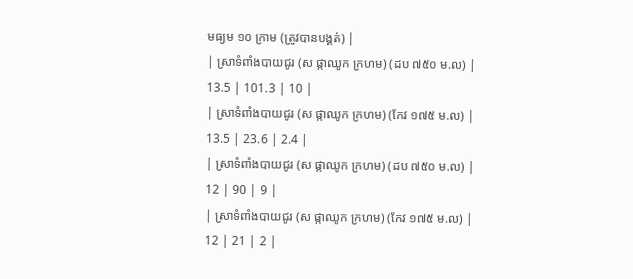មធ្យម ១០ ក្រាម (ត្រូវបានបង្គត់) |
| ស្រាទំពាំងបាយជូរ (ស ផ្កាឈូក ក្រហម) (ដប ៧៥០ ម.ល) |
13.5 | 101.3 | 10 |
| ស្រាទំពាំងបាយជូរ (ស ផ្កាឈូក ក្រហម) (កែវ ១៧៥ ម.ល) |
13.5 | 23.6 | 2.4 |
| ស្រាទំពាំងបាយជូរ (ស ផ្កាឈូក ក្រហម) (ដប ៧៥០ ម.ល) |
12 | 90 | 9 |
| ស្រាទំពាំងបាយជូរ (ស ផ្កាឈូក ក្រហម) (កែវ ១៧៥ ម.ល) |
12 | 21 | 2 |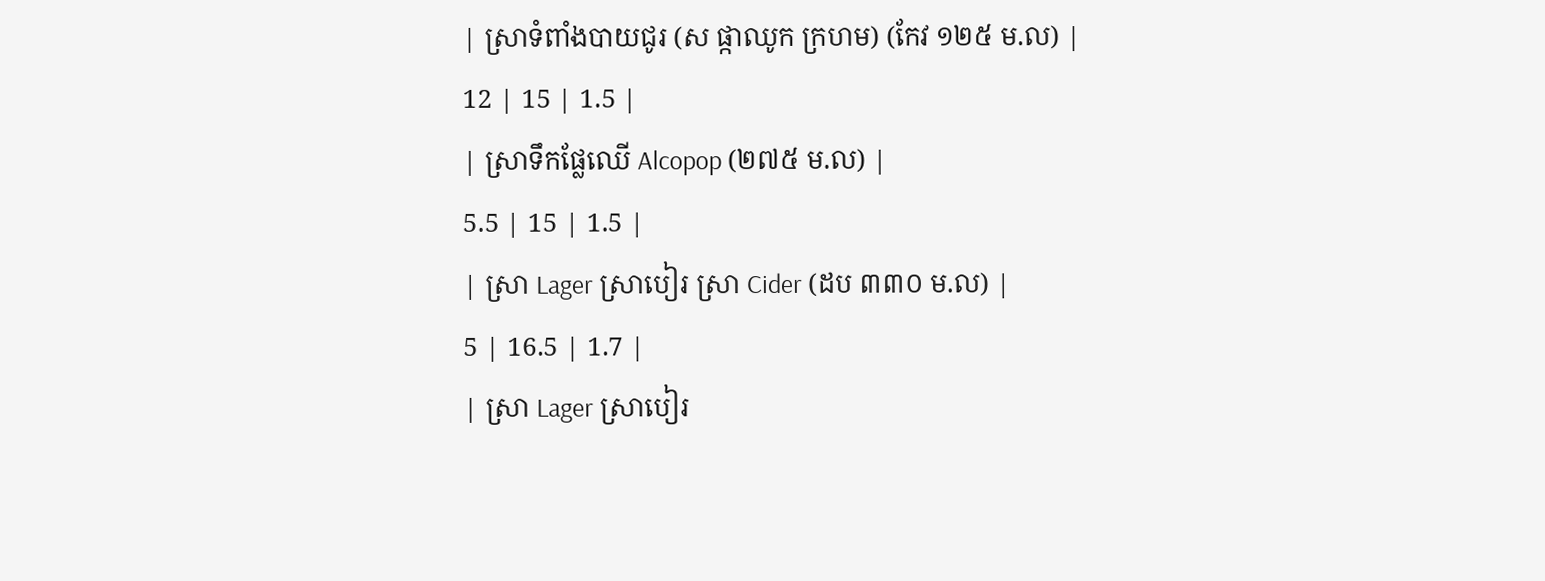| ស្រាទំពាំងបាយជូរ (ស ផ្កាឈូក ក្រហម) (កែវ ១២៥ ម.ល) |
12 | 15 | 1.5 |
| ស្រាទឹកផ្លែឈើ Alcopop (២៧៥ ម.ល) |
5.5 | 15 | 1.5 |
| ស្រា Lager ស្រាបៀរ ស្រា Cider (ដប ៣៣០ ម.ល) |
5 | 16.5 | 1.7 |
| ស្រា Lager ស្រាបៀរ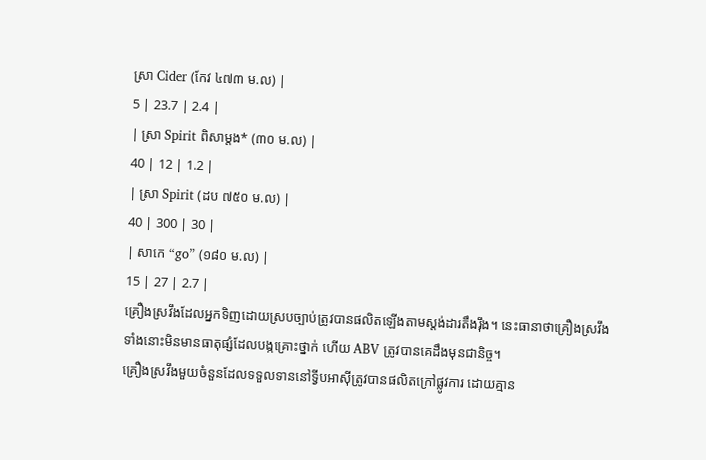ស្រា Cider (កែវ ៤៧៣ ម.ល) |
5 | 23.7 | 2.4 |
| ស្រា Spirit ពិសាម្តង* (៣០ ម.ល) |
40 | 12 | 1.2 |
| ស្រា Spirit (ដប ៧៥០ ម.ល) |
40 | 300 | 30 |
| សាកេ “go” (១៨០ ម.ល) |
15 | 27 | 2.7 |
គ្រឿងស្រវឹងដែលអ្នកទិញដោយស្របច្បាប់ត្រូវបានផលិតឡើងតាមស្តង់ដារតឹងរ៉ឹង។ នេះធានាថាគ្រឿងស្រវឹងទាំងនោះមិនមានធាតុផ្សំដែលបង្កគ្រោះថ្នាក់ ហើយ ABV ត្រូវបានគេដឹងមុនជានិច្ច។
គ្រឿងស្រវឹងមួយចំនួនដែលទទួលទាននៅទ្វីបអាស៊ីត្រូវបានផលិតក្រៅផ្លូវការ ដោយគ្មាន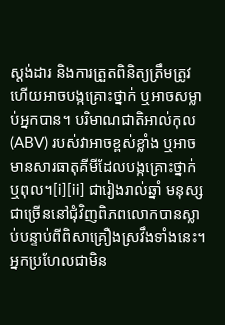ស្តង់ដារ និងការត្រួតពិនិត្យត្រឹមត្រូវ ហើយអាចបង្កគ្រោះថ្នាក់ ឬអាចសម្លាប់អ្នកបាន។ បរិមាណជាតិអាល់កុល (ABV) របស់វាអាចខ្ពស់ខ្លាំង ឬអាចមានសារធាតុគីមីដែលបង្កគ្រោះថ្នាក់ ឬពុល។[i][ii] ជារៀងរាល់ឆ្នាំ មនុស្សជាច្រើននៅជុំវិញពិភពលោកបានស្លាប់បន្ទាប់ពីពិសាគ្រឿងស្រវឹងទាំងនេះ។
អ្នកប្រហែលជាមិន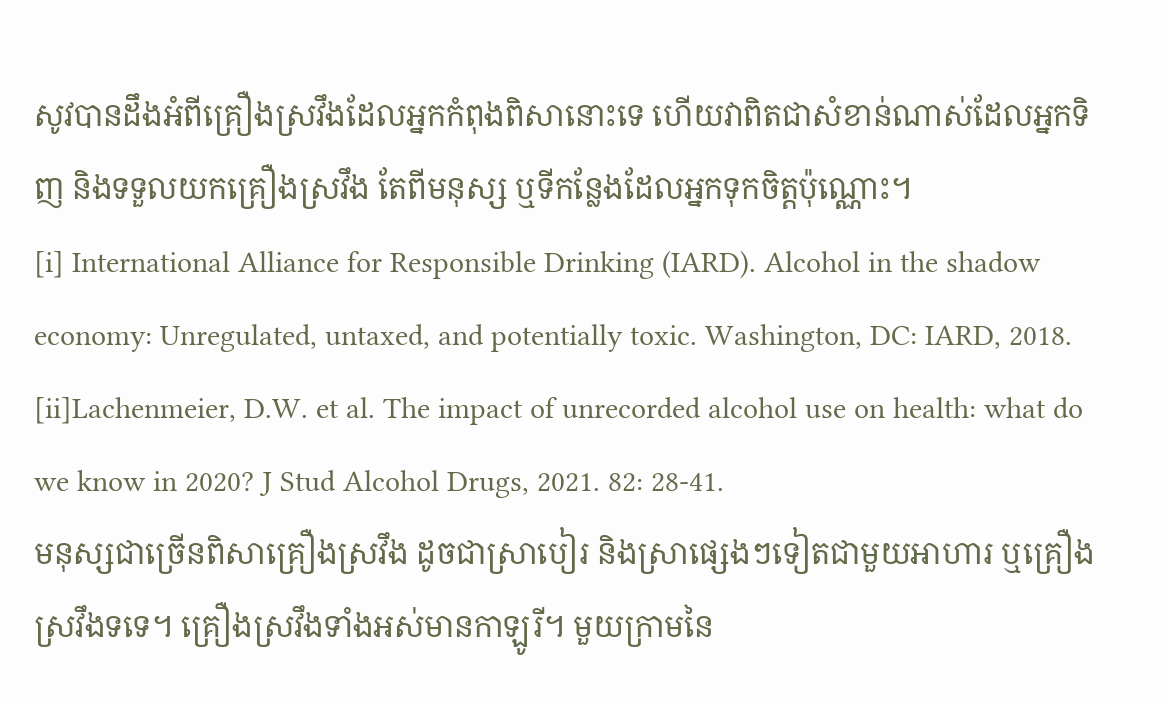សូវបានដឹងអំពីគ្រឿងស្រវឹងដែលអ្នកកំពុងពិសានោះទេ ហើយវាពិតជាសំខាន់ណាស់ដែលអ្នកទិញ និងទទួលយកគ្រឿងស្រវឹង តែពីមនុស្ស ឬទីកន្លែងដែលអ្នកទុកចិត្តប៉ុណ្ណោះ។
[i] International Alliance for Responsible Drinking (IARD). Alcohol in the shadow economy: Unregulated, untaxed, and potentially toxic. Washington, DC: IARD, 2018.
[ii]Lachenmeier, D.W. et al. The impact of unrecorded alcohol use on health: what do we know in 2020? J Stud Alcohol Drugs, 2021. 82: 28-41.
មនុស្សជាច្រើនពិសាគ្រឿងស្រវឹង ដូចជាស្រាបៀរ និងស្រាផ្សេងៗទៀតជាមួយអាហារ ឬគ្រឿងស្រវឹងទទេ។ គ្រឿងស្រវឹងទាំងអស់មានកាឡូរី។ មួយក្រាមនៃ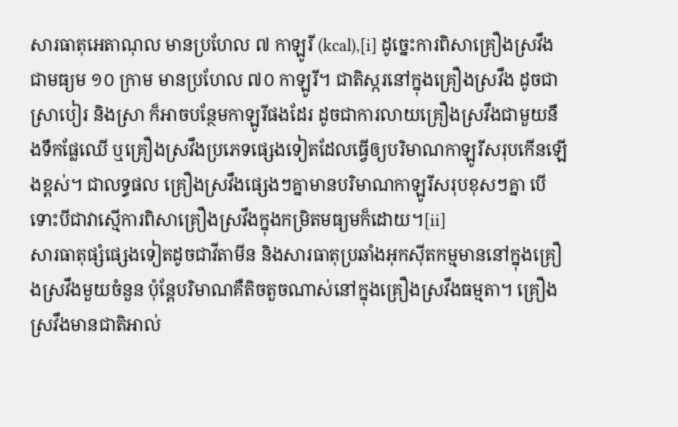សារធាតុអេតាណុល មានប្រហែល ៧ កាឡូរី (kcal),[i] ដូច្នេះការពិសាគ្រឿងស្រវឹងជាមធ្យម ១០ ក្រាម មានប្រហែល ៧០ កាឡូរី។ ជាតិស្ករនៅក្នុងគ្រឿងស្រវឹង ដូចជាស្រាបៀរ និងស្រា ក៏អាចបន្ថែមកាឡូរីផងដែរ ដូចជាការលាយគ្រឿងស្រវឹងជាមួយនឹងទឹកផ្លែឈើ ឬគ្រឿងស្រវឹងប្រភេទផ្សេងទៀតដែលធ្វើឲ្យបរិមាណកាឡូរីសរុបកើនឡើងខ្ពស់។ ជាលទ្ធផល គ្រឿងស្រវឹងផ្សេងៗគ្នាមានបរិមាណកាឡូរីសរុបខុសៗគ្នា បើទោះបីជាវាស្មើការពិសាគ្រឿងស្រវឹងក្នុងកម្រិតមធ្យមក៏ដោយ។[ii]
សារធាតុផ្សំផ្សេងទៀតដូចជាវីតាមីន និងសារធាតុប្រឆាំងអុកស៊ីតកម្មមាននៅក្នុងគ្រឿងស្រវឹងមួយចំនួន ប៉ុន្តែបរិមាណគឺតិចតួចណាស់នៅក្នុងគ្រឿងស្រវឹងធម្មតា។ គ្រឿងស្រវឹងមានជាតិអាល់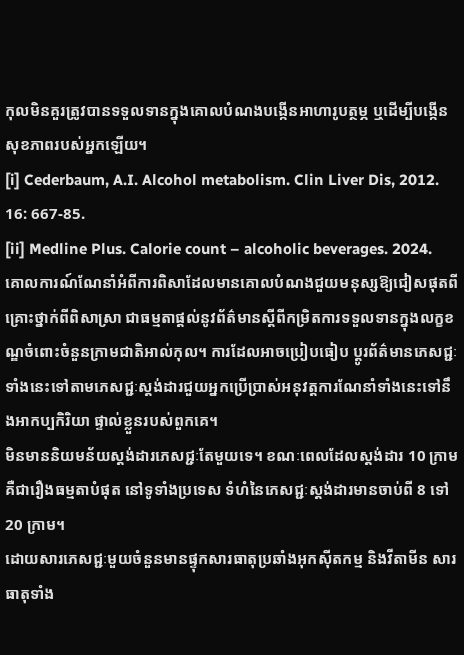កុលមិនគួរត្រូវបានទទួលទានក្នុងគោលបំណងបង្កើនអាហារូបត្ថម្ភ ឬដើម្បីបង្កើនសុខភាពរបស់អ្នកឡើយ។
[i] Cederbaum, A.I. Alcohol metabolism. Clin Liver Dis, 2012. 16: 667-85.
[ii] Medline Plus. Calorie count – alcoholic beverages. 2024.
គោលការណ៍ណែនាំអំពីការពិសាដែលមានគោលបំណងជួយមនុស្សឱ្យជៀសផុតពីគ្រោះថ្នាក់ពីពិសាស្រា ជាធម្មតាផ្តល់នូវព័ត៌មានស្តីពីកម្រិតការទទួលទានក្នុងលក្ខខណ្ឌចំពោះចំនួនក្រាមជាតិអាល់កុល។ ការដែលអាចប្រៀបធៀប ប្តូរព័ត៌មានភេសជ្ជៈទាំងនេះទៅតាមភេសជ្ជៈស្តង់ដារជួយអ្នកប្រើប្រាស់អនុវត្តការណែនាំទាំងនេះទៅនឹងអាកប្បកិរិយា ផ្ទាល់ខ្លួនរបស់ពួកគេ។
មិនមាននិយមន័យស្តង់ដារភេសជ្ជៈតែមួយទេ។ ខណៈពេលដែលស្តង់ដារ 10 ក្រាមគឺជារឿងធម្មតាបំផុត នៅទូទាំងប្រទេស ទំហំនៃភេសជ្ជៈស្តង់ដារមានចាប់ពី 8 ទៅ 20 ក្រាម។
ដោយសារភេសជ្ជៈមួយចំនួនមានផ្ទុកសារធាតុប្រឆាំងអុកស៊ីតកម្ម និងវីតាមីន សារធាតុទាំង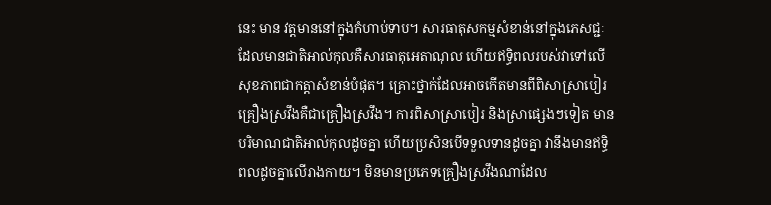នេះ មាន វត្តមាននៅក្នុងកំហាប់ទាប។ សារធាតុសកម្មសំខាន់នៅក្នុងភេសជ្ជៈដែលមានជាតិអាល់កុលគឺសារធាតុអេតាណុល ហើយឥទ្ធិពលរបស់វាទៅលើសុខភាពជាកត្តាសំខាន់បំផុត។ គ្រោះថ្នាក់ដែលអាចកើតមានពីពិសាស្រាបៀរ
គ្រឿងស្រវឹងគឺជាគ្រឿងស្រវឹង។ ការពិសាស្រាបៀរ និងស្រាផ្សេងៗទៀត មានបរិមាណជាតិអាល់កុលដូចគ្នា ហើយប្រសិនបើទទួលទានដូចគ្នា វានឹងមានឥទ្ធិពលដូចគ្នាលើរាងកាយ។ មិនមានប្រភេទគ្រឿងស្រវឹងណាដែល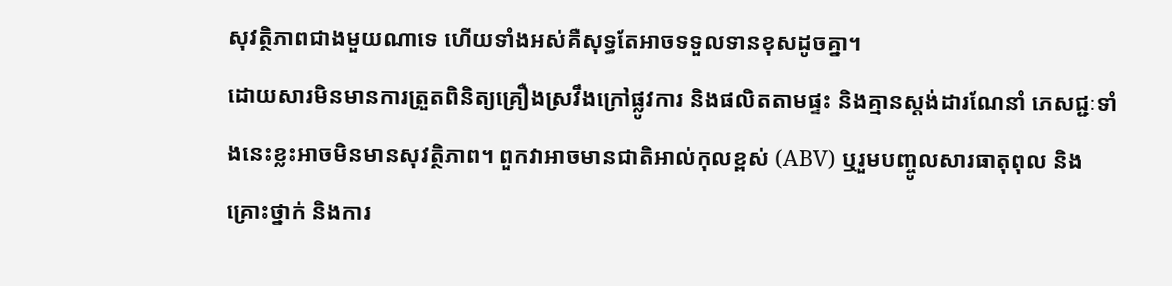សុវត្ថិភាពជាងមួយណាទេ ហើយទាំងអស់គឺសុទ្ធតែអាចទទួលទានខុសដូចគ្នា។
ដោយសារមិនមានការត្រួតពិនិត្យគ្រឿងស្រវឹងក្រៅផ្លូវការ និងផលិតតាមផ្ទះ និងគ្មានស្តង់ដារណែនាំ ភេសជ្ជៈទាំងនេះខ្លះអាចមិនមានសុវត្ថិភាព។ ពួកវាអាចមានជាតិអាល់កុលខ្ពស់ (ABV) ឬរួមបញ្ចូលសារធាតុពុល និង គ្រោះថ្នាក់ និងការ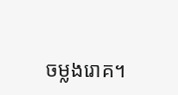ចម្លងរោគ។